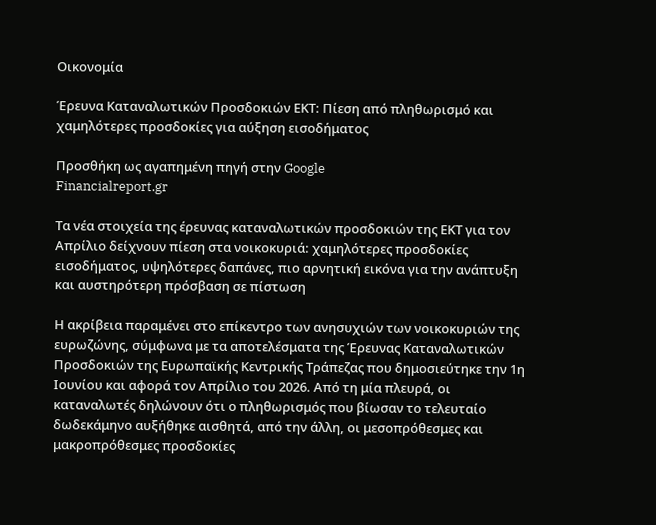Οικονομία

Έρευνα Καταναλωτικών Προσδοκιών ΕΚΤ: Πίεση από πληθωρισμό και χαμηλότερες προσδοκίες για αύξηση εισοδήματος

Προσθήκη ως αγαπημένη πηγή στην Google
Financialreport.gr

Τα νέα στοιχεία της έρευνας καταναλωτικών προσδοκιών της ΕΚΤ για τον Απρίλιο δείχνουν πίεση στα νοικοκυριά: χαμηλότερες προσδοκίες εισοδήματος, υψηλότερες δαπάνες, πιο αρνητική εικόνα για την ανάπτυξη και αυστηρότερη πρόσβαση σε πίστωση

Η ακρίβεια παραμένει στο επίκεντρο των ανησυχιών των νοικοκυριών της ευρωζώνης, σύμφωνα με τα αποτελέσματα της Έρευνας Καταναλωτικών Προσδοκιών της Ευρωπαϊκής Κεντρικής Τράπεζας που δημοσιεύτηκε την 1η Ιουνίου και αφορά τον Απρίλιο του 2026. Από τη μία πλευρά, οι καταναλωτές δηλώνουν ότι ο πληθωρισμός που βίωσαν το τελευταίο δωδεκάμηνο αυξήθηκε αισθητά, από την άλλη, οι μεσοπρόθεσμες και μακροπρόθεσμες προσδοκίες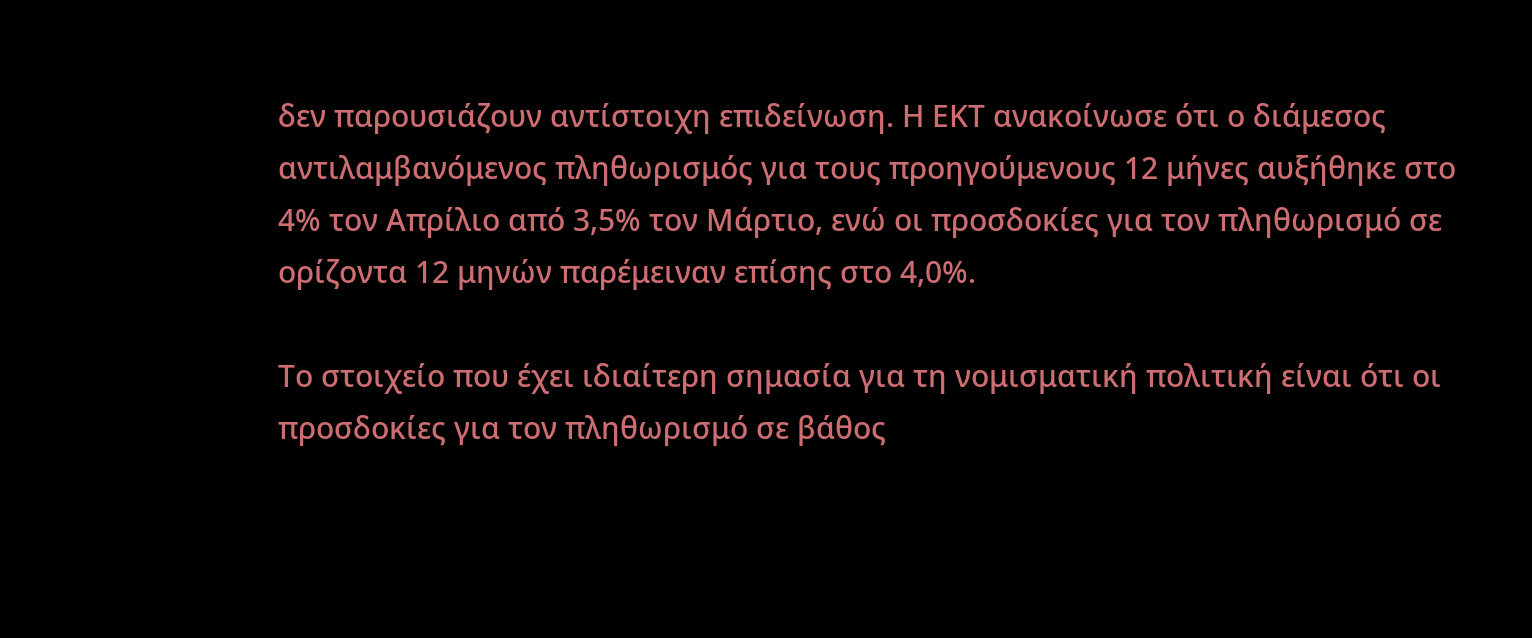δεν παρουσιάζουν αντίστοιχη επιδείνωση. Η ΕΚΤ ανακοίνωσε ότι ο διάμεσος αντιλαμβανόμενος πληθωρισμός για τους προηγούμενους 12 μήνες αυξήθηκε στο 4% τον Απρίλιο από 3,5% τον Μάρτιο, ενώ οι προσδοκίες για τον πληθωρισμό σε ορίζοντα 12 μηνών παρέμειναν επίσης στο 4,0%.

Το στοιχείο που έχει ιδιαίτερη σημασία για τη νομισματική πολιτική είναι ότι οι προσδοκίες για τον πληθωρισμό σε βάθος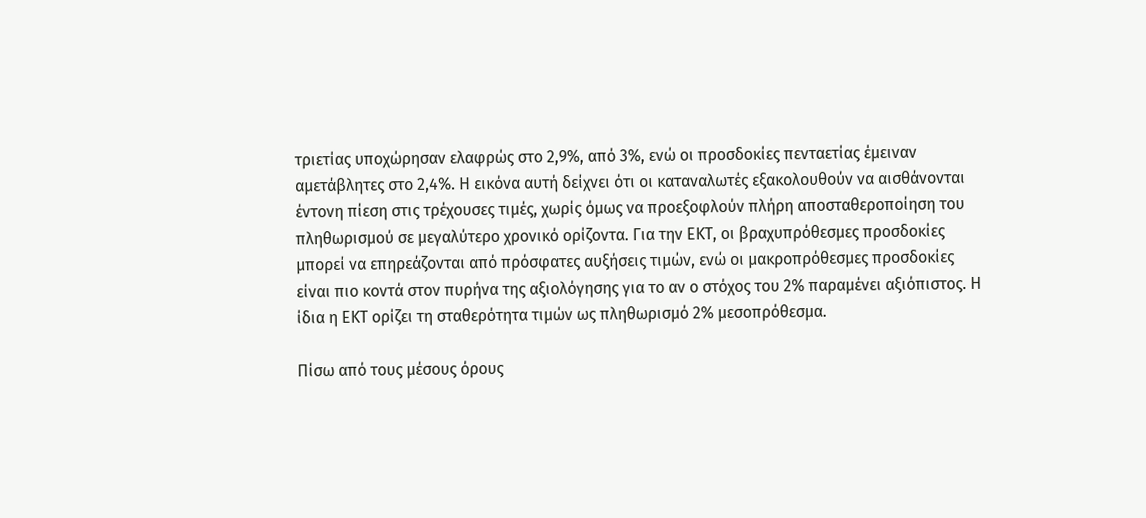τριετίας υποχώρησαν ελαφρώς στο 2,9%, από 3%, ενώ οι προσδοκίες πενταετίας έμειναν αμετάβλητες στο 2,4%. Η εικόνα αυτή δείχνει ότι οι καταναλωτές εξακολουθούν να αισθάνονται έντονη πίεση στις τρέχουσες τιμές, χωρίς όμως να προεξοφλούν πλήρη αποσταθεροποίηση του πληθωρισμού σε μεγαλύτερο χρονικό ορίζοντα. Για την ΕΚΤ, οι βραχυπρόθεσμες προσδοκίες μπορεί να επηρεάζονται από πρόσφατες αυξήσεις τιμών, ενώ οι μακροπρόθεσμες προσδοκίες είναι πιο κοντά στον πυρήνα της αξιολόγησης για το αν ο στόχος του 2% παραμένει αξιόπιστος. Η ίδια η ΕΚΤ ορίζει τη σταθερότητα τιμών ως πληθωρισμό 2% μεσοπρόθεσμα.

Πίσω από τους μέσους όρους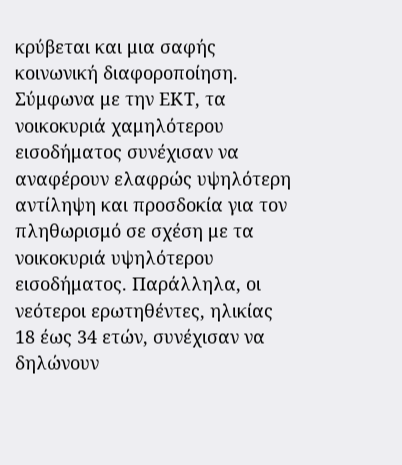κρύβεται και μια σαφής κοινωνική διαφοροποίηση. Σύμφωνα με την ΕΚΤ, τα νοικοκυριά χαμηλότερου εισοδήματος συνέχισαν να αναφέρουν ελαφρώς υψηλότερη αντίληψη και προσδοκία για τον πληθωρισμό σε σχέση με τα νοικοκυριά υψηλότερου εισοδήματος. Παράλληλα, οι νεότεροι ερωτηθέντες, ηλικίας 18 έως 34 ετών, συνέχισαν να δηλώνουν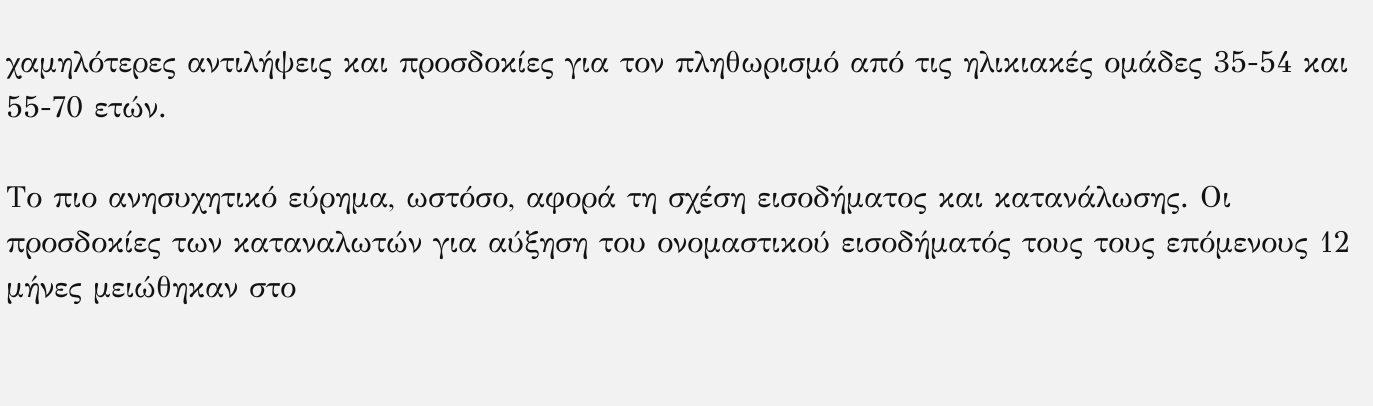χαμηλότερες αντιλήψεις και προσδοκίες για τον πληθωρισμό από τις ηλικιακές ομάδες 35-54 και 55-70 ετών.

Το πιο ανησυχητικό εύρημα, ωστόσο, αφορά τη σχέση εισοδήματος και κατανάλωσης. Οι προσδοκίες των καταναλωτών για αύξηση του ονομαστικού εισοδήματός τους τους επόμενους 12 μήνες μειώθηκαν στο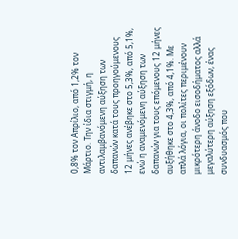0,8% τον Απρίλιο, από 1,2% τον Μάρτιο. Την ίδια στιγμή, η αντιλαμβανόμενη αύξηση των δαπανών κατά τους προηγούμενους 12 μήνες ανέβηκε στο 5,3%, από 5,1%, ενώ η αναμενόμενη αύξηση των δαπανών για τους επόμενους 12 μήνες αυξήθηκε στο 4,3%, από 4,1%. Με απλά λόγια, οι πολίτες περιμένουν μικρότερη άνοδο εισοδήματος αλλά μεγαλύτερη αύξηση εξόδων, ένας συνδυασμός που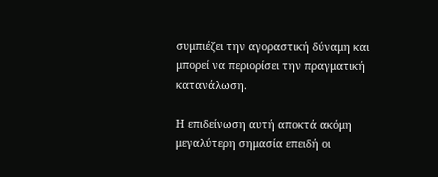συμπιέζει την αγοραστική δύναμη και μπορεί να περιορίσει την πραγματική κατανάλωση.

Η επιδείνωση αυτή αποκτά ακόμη μεγαλύτερη σημασία επειδή οι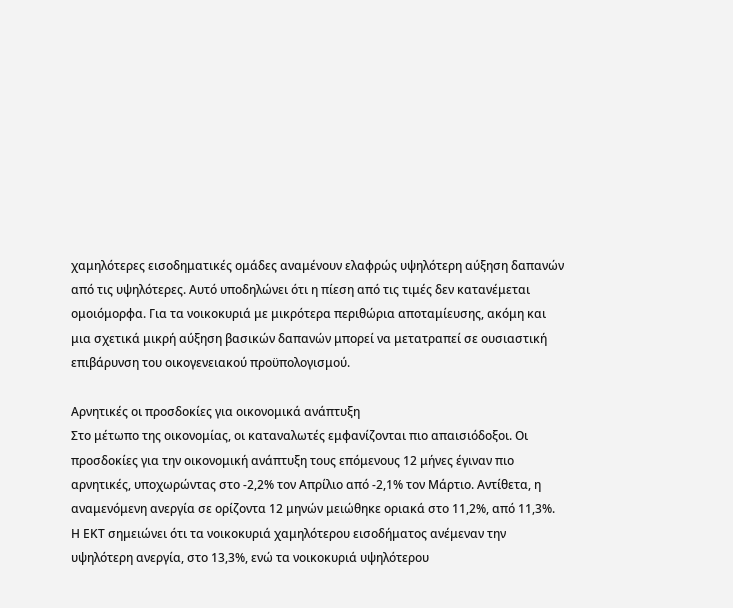χαμηλότερες εισοδηματικές ομάδες αναμένουν ελαφρώς υψηλότερη αύξηση δαπανών από τις υψηλότερες. Αυτό υποδηλώνει ότι η πίεση από τις τιμές δεν κατανέμεται ομοιόμορφα. Για τα νοικοκυριά με μικρότερα περιθώρια αποταμίευσης, ακόμη και μια σχετικά μικρή αύξηση βασικών δαπανών μπορεί να μετατραπεί σε ουσιαστική επιβάρυνση του οικογενειακού προϋπολογισμού.

Αρνητικές οι προσδοκίες για οικονομικά ανάπτυξη
Στο μέτωπο της οικονομίας, οι καταναλωτές εμφανίζονται πιο απαισιόδοξοι. Οι προσδοκίες για την οικονομική ανάπτυξη τους επόμενους 12 μήνες έγιναν πιο αρνητικές, υποχωρώντας στο -2,2% τον Απρίλιο από -2,1% τον Μάρτιο. Αντίθετα, η αναμενόμενη ανεργία σε ορίζοντα 12 μηνών μειώθηκε οριακά στο 11,2%, από 11,3%. Η ΕΚΤ σημειώνει ότι τα νοικοκυριά χαμηλότερου εισοδήματος ανέμεναν την υψηλότερη ανεργία, στο 13,3%, ενώ τα νοικοκυριά υψηλότερου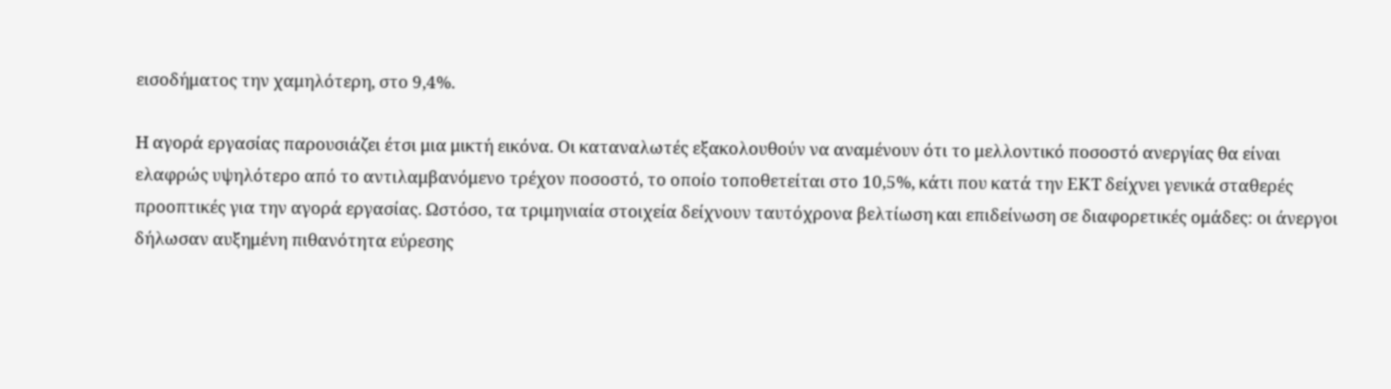εισοδήματος την χαμηλότερη, στο 9,4%.

Η αγορά εργασίας παρουσιάζει έτσι μια μικτή εικόνα. Οι καταναλωτές εξακολουθούν να αναμένουν ότι το μελλοντικό ποσοστό ανεργίας θα είναι ελαφρώς υψηλότερο από το αντιλαμβανόμενο τρέχον ποσοστό, το οποίο τοποθετείται στο 10,5%, κάτι που κατά την ΕΚΤ δείχνει γενικά σταθερές προοπτικές για την αγορά εργασίας. Ωστόσο, τα τριμηνιαία στοιχεία δείχνουν ταυτόχρονα βελτίωση και επιδείνωση σε διαφορετικές ομάδες: οι άνεργοι δήλωσαν αυξημένη πιθανότητα εύρεσης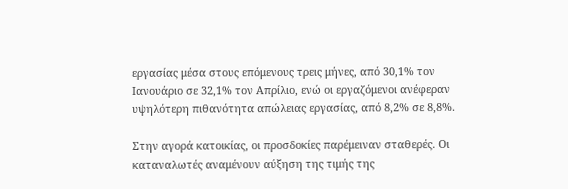εργασίας μέσα στους επόμενους τρεις μήνες, από 30,1% τον Ιανουάριο σε 32,1% τον Απρίλιο, ενώ οι εργαζόμενοι ανέφεραν υψηλότερη πιθανότητα απώλειας εργασίας, από 8,2% σε 8,8%.

Στην αγορά κατοικίας, οι προσδοκίες παρέμειναν σταθερές. Οι καταναλωτές αναμένουν αύξηση της τιμής της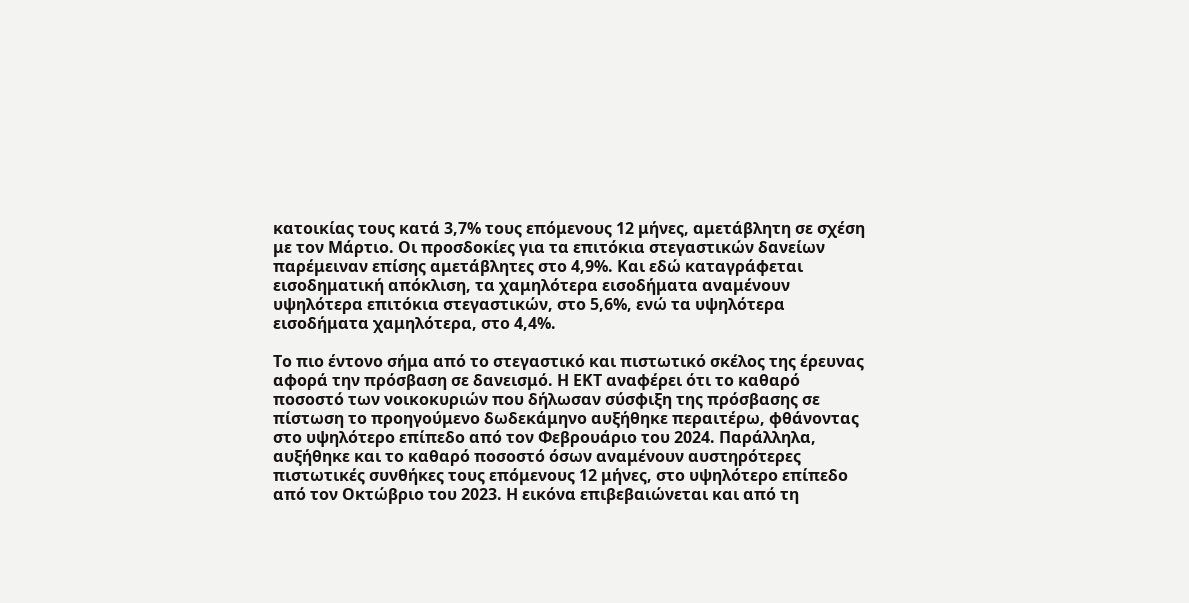κατοικίας τους κατά 3,7% τους επόμενους 12 μήνες, αμετάβλητη σε σχέση με τον Μάρτιο. Οι προσδοκίες για τα επιτόκια στεγαστικών δανείων παρέμειναν επίσης αμετάβλητες στο 4,9%. Και εδώ καταγράφεται εισοδηματική απόκλιση, τα χαμηλότερα εισοδήματα αναμένουν υψηλότερα επιτόκια στεγαστικών, στο 5,6%, ενώ τα υψηλότερα εισοδήματα χαμηλότερα, στο 4,4%.

Το πιο έντονο σήμα από το στεγαστικό και πιστωτικό σκέλος της έρευνας αφορά την πρόσβαση σε δανεισμό. Η ΕΚΤ αναφέρει ότι το καθαρό ποσοστό των νοικοκυριών που δήλωσαν σύσφιξη της πρόσβασης σε πίστωση το προηγούμενο δωδεκάμηνο αυξήθηκε περαιτέρω, φθάνοντας στο υψηλότερο επίπεδο από τον Φεβρουάριο του 2024. Παράλληλα, αυξήθηκε και το καθαρό ποσοστό όσων αναμένουν αυστηρότερες πιστωτικές συνθήκες τους επόμενους 12 μήνες, στο υψηλότερο επίπεδο από τον Οκτώβριο του 2023. Η εικόνα επιβεβαιώνεται και από τη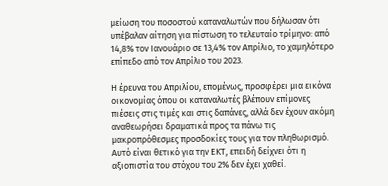μείωση του ποσοστού καταναλωτών που δήλωσαν ότι υπέβαλαν αίτηση για πίστωση το τελευταίο τρίμηνο: από 14,8% τον Ιανουάριο σε 13,4% τον Απρίλιο, το χαμηλότερο επίπεδο από τον Απρίλιο του 2023.

Η έρευνα του Απριλίου, επομένως, προσφέρει μια εικόνα οικονομίας όπου οι καταναλωτές βλέπουν επίμονες πιέσεις στις τιμές και στις δαπάνες, αλλά δεν έχουν ακόμη αναθεωρήσει δραματικά προς τα πάνω τις μακροπρόθεσμες προσδοκίες τους για τον πληθωρισμό. Αυτό είναι θετικό για την ΕΚΤ, επειδή δείχνει ότι η αξιοπιστία του στόχου του 2% δεν έχει χαθεί.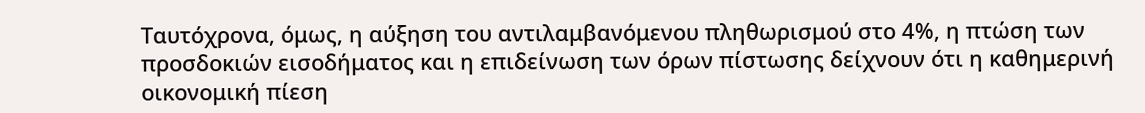Ταυτόχρονα, όμως, η αύξηση του αντιλαμβανόμενου πληθωρισμού στο 4%, η πτώση των προσδοκιών εισοδήματος και η επιδείνωση των όρων πίστωσης δείχνουν ότι η καθημερινή οικονομική πίεση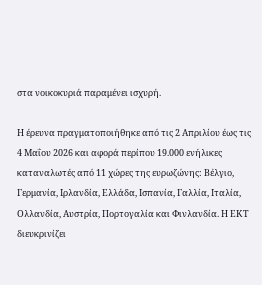στα νοικοκυριά παραμένει ισχυρή.

Η έρευνα πραγματοποιήθηκε από τις 2 Απριλίου έως τις 4 Μαΐου 2026 και αφορά περίπου 19.000 ενήλικες καταναλωτές από 11 χώρες της ευρωζώνης: Βέλγιο, Γερμανία, Ιρλανδία, Ελλάδα, Ισπανία, Γαλλία, Ιταλία, Ολλανδία, Αυστρία, Πορτογαλία και Φινλανδία. Η ΕΚΤ διευκρινίζει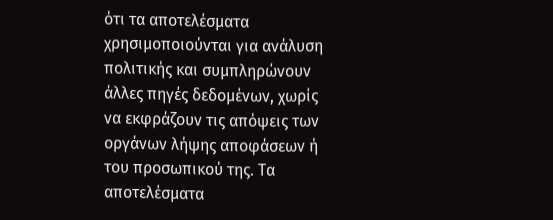ότι τα αποτελέσματα χρησιμοποιούνται για ανάλυση πολιτικής και συμπληρώνουν άλλες πηγές δεδομένων, χωρίς να εκφράζουν τις απόψεις των οργάνων λήψης αποφάσεων ή του προσωπικού της. Τα αποτελέσματα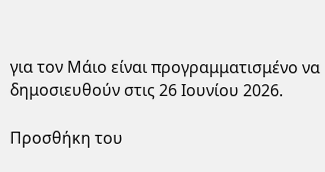για τον Μάιο είναι προγραμματισμένο να δημοσιευθούν στις 26 Ιουνίου 2026.

Προσθήκη του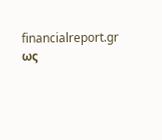financialreport.gr ως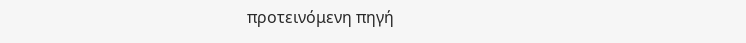προτεινόμενη πηγή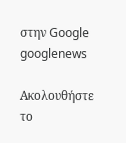στην Google
googlenews

Ακολουθήστε το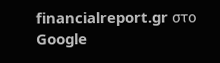financialreport.gr στο Google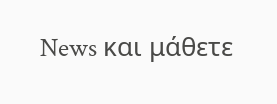News και μάθετε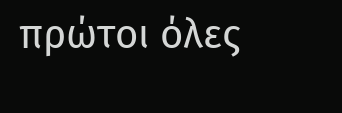πρώτοι όλες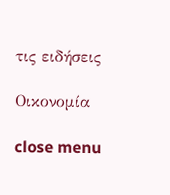τις ειδήσεις

Οικονομία

close menu